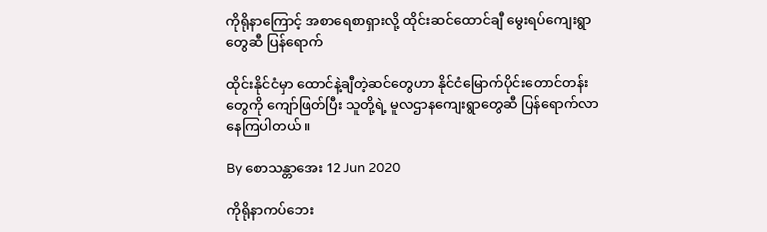ကိုရိုနာကြောင့် အစာရေစာရှားလို့ ထိုင်းဆင်ထောင်ချီ မွေးရပ်ကျေးရွာတွေဆီ ပြန်ရောက်

ထိုင်းနိုင်ငံမှာ ထောင်နဲ့ချီတဲ့ဆင်တွေဟာ နိုင်ငံမြောက်ပိုင်းတောင်တန်းတွေကို ကျော်ဖြတ်ပြီး သူတို့ရဲ့ မူလဌာနကျေးရွာတွေဆီ ပြန်ရောက်လာနေကြပါတယ်။

By စောသန္တာအေး 12 Jun 2020

ကိုရိုနာကပ်ဘေး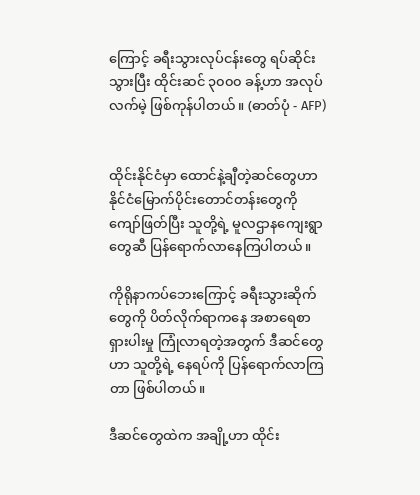ကြောင့် ခရီးသွားလုပ်ငန်းတွေ ရပ်ဆိုင်းသွားပြီး ထိုင်းဆင် ၃၀၀၀ ခန့်ဟာ အလုပ်လက်မဲ့ ဖြစ်ကုန်ပါတယ်။ (ဓာတ်ပုံ - AFP)


ထိုင်းနိုင်ငံမှာ ထောင်နဲ့ချီတဲ့ဆင်တွေဟာ နိုင်ငံမြောက်ပိုင်းတောင်တန်းတွေကို ကျော်ဖြတ်ပြီး သူတို့ရဲ့ မူလဌာနကျေးရွာတွေဆီ ပြန်ရောက်လာနေကြပါတယ်။

ကိုရိုနာကပ်ဘေးကြောင့် ခရီးသွားဆိုက်တွေကို ပိတ်လိုက်ရာကနေ အစာရေစာရှားပါးမှု ကြုံလာရတဲ့အတွက် ဒီဆင်တွေဟာ သူတို့ရဲ့ နေရပ်ကို ပြန်ရောက်လာကြတာ ဖြစ်ပါတယ်။

ဒီဆင်တွေထဲက အချို့ဟာ ထိုင်း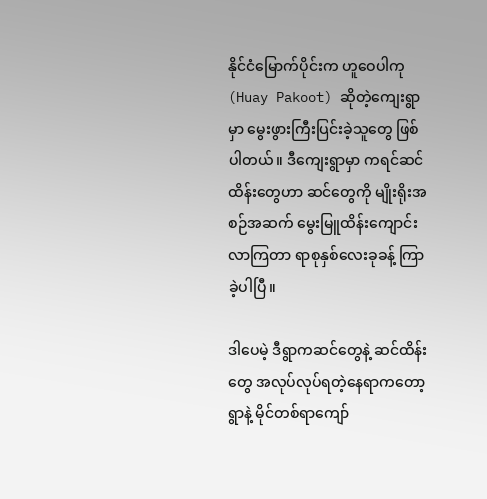နိုင်ငံမြောက်ပိုင်းက ဟူဝေပါကု (Huay Pakoot) ဆိုတဲ့ကျေးရွာမှာ မွေးဖွားကြီးပြင်းခဲ့သူတွေ ဖြစ်ပါတယ်။ ဒီကျေးရွာမှာ ကရင်ဆင်ထိန်းတွေဟာ ဆင်တွေကို မျိုးရိုးအစဉ်အဆက် မွေးမြူထိန်းကျောင်းလာကြတာ ရာစုနှစ်လေးခုခန့် ကြာခဲ့ပါပြီ။

ဒါပေမဲ့ ဒီရွာကဆင်တွေနဲ့ ဆင်ထိန်းတွေ အလုပ်လုပ်ရတဲ့နေရာကတော့ ရွာနဲ့ မိုင်တစ်ရာကျော်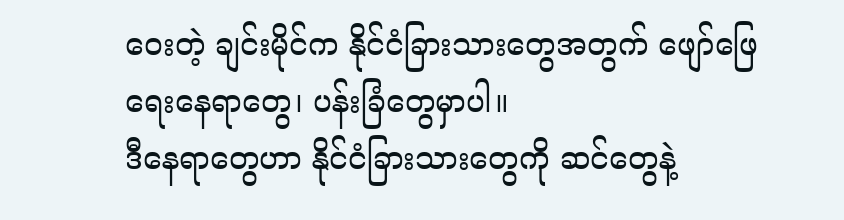ဝေးတဲ့ ချင်းမိုင်က နိုင်ငံခြားသားတွေအတွက် ဖျော်ဖြေရေးနေရာတွေ၊ ပန်းခြံတွေမှာပါ။
ဒီနေရာတွေဟာ နိုင်ငံခြားသားတွေကို ဆင်တွေနဲ့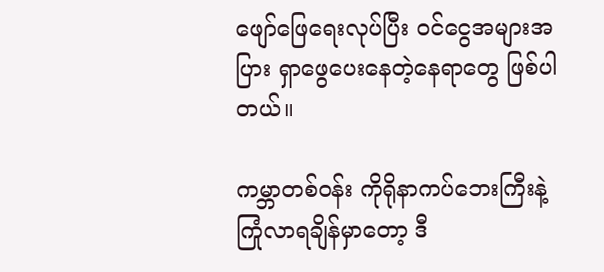ဖျော်ဖြေရေးလုပ်ပြီး ဝင်ငွေအများအပြား ရှာဖွေပေးနေတဲ့နေရာတွေ ဖြစ်ပါတယ်။

ကမ္ဘာတစ်ဝန်း ကိုရိုနာကပ်ဘေးကြီးနဲ့ ကြုံလာရချိန်မှာတော့ ဒီ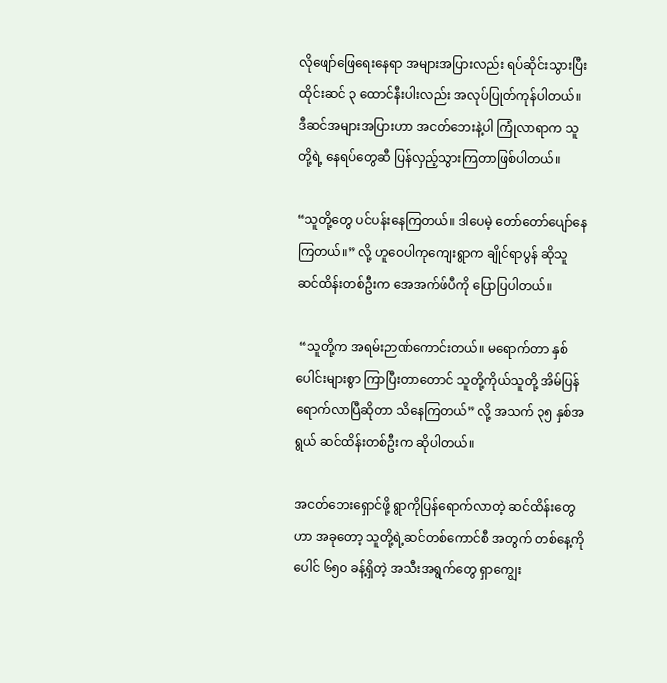လိုဖျော်ဖြေရေးနေရာ အများအပြားလည်း ရပ်ဆိုင်းသွားပြီး ထိုင်းဆင် ၃ ထောင်နီးပါးလည်း အလုပ်ပြုတ်ကုန်ပါတယ်။ ဒီဆင်အများအပြားဟာ အငတ်ဘေးနဲ့ပါ ကြုံလာရာက သူတို့ရဲ့ နေရပ်တွေဆီ ပြန်လှည့်သွားကြတာဖြစ်ပါတယ်။

“သူတို့တွေ ပင်ပန်းနေကြတယ်။ ဒါပေမဲ့ တော်တော်ပျော်နေကြတယ်။” လို့ ဟူဝေပါကုကျေးရွာက ချိုင်ရာပွန် ဆိုသူ ဆင်ထိန်းတစ်ဦးက အေအက်ဖ်ပီကို ပြောပြပါတယ်။

 “သူတို့က အရမ်းဉာဏ်ကောင်းတယ်။ မရောက်တာ နှစ်ပေါင်းများစွာ ကြာပြီးတာတောင် သူတို့ကိုယ်သူတို့ အိမ်ပြန်ရောက်လာပြီဆိုတာ သိနေကြတယ်” လို့ အသက် ၃၅ နှစ်အရွယ် ဆင်ထိန်းတစ်ဦးက ဆိုပါတယ်။

အငတ်ဘေးရှောင်ဖို့ ရွာကိုပြန်ရောက်လာတဲ့ ဆင်ထိန်းတွေဟာ အခုတော့ သူတို့ရဲ့ဆင်တစ်ကောင်စီ အတွက် တစ်နေ့ကို ပေါင် ၆၅၀ ခန့်ရှိတဲ့ အသီးအရွက်တွေ ရှာကျွေး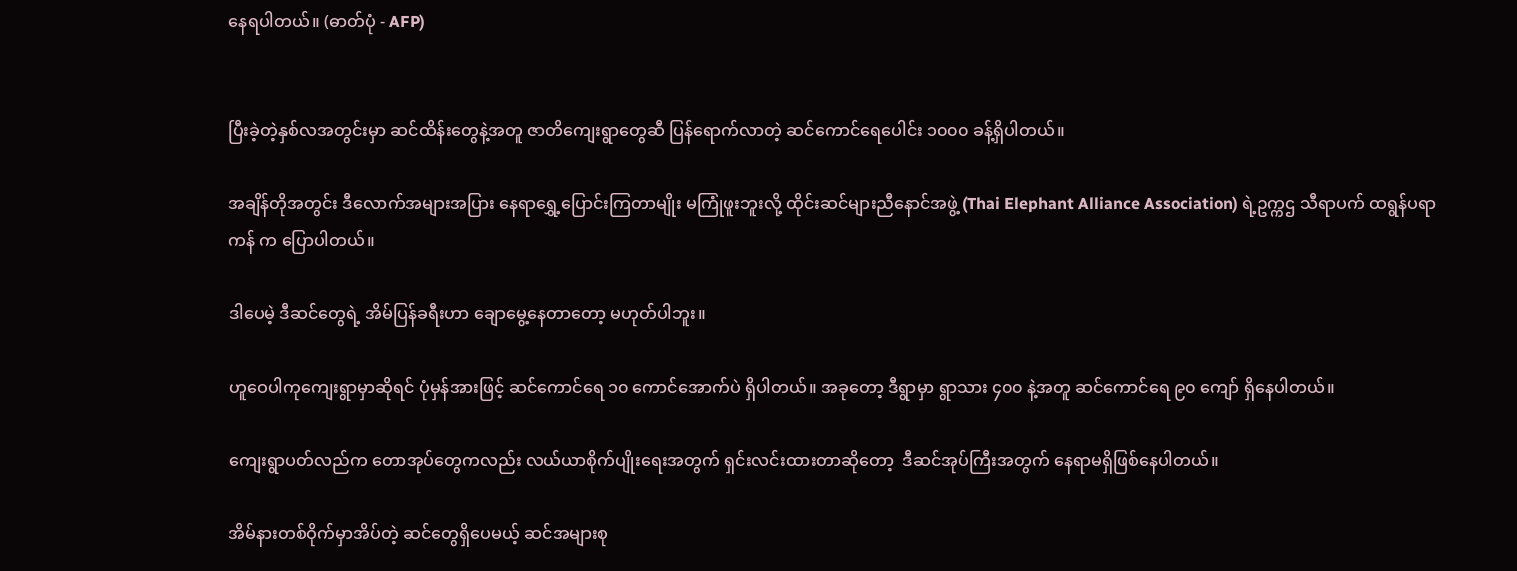နေရပါတယ်။ (ဓာတ်ပုံ - AFP)


ပြီးခဲ့တဲ့နှစ်လအတွင်းမှာ ဆင်ထိန်းတွေနဲ့အတူ ဇာတိကျေးရွာတွေဆီ ပြန်ရောက်လာတဲ့ ဆင်ကောင်ရေပေါင်း ၁၀၀၀ ခန့်ရှိပါတယ်။

အချိန်တိုအတွင်း ဒီလောက်အများအပြား နေရာရွှေ့ပြောင်းကြတာမျိုး မကြုံဖူးဘူးလို့ ထိုင်းဆင်များညီနောင်အဖွဲ့ (Thai Elephant Alliance Association) ရဲ့ဥက္ကဌ သီရာပက် ထရွန်ပရာကန် က ပြောပါတယ်။

ဒါပေမဲ့ ဒီဆင်တွေရဲ့ အိမ်ပြန်ခရီးဟာ ချောမွေ့နေတာတော့ မဟုတ်ပါဘူး။

ဟူဝေပါကုကျေးရွာမှာဆိုရင် ပုံမှန်အားဖြင့် ဆင်ကောင်ရေ ၁၀ ကောင်အောက်ပဲ ရှိပါတယ်။ အခုတော့ ဒီရွာမှာ ရွာသား ၄၀၀ နဲ့အတူ ဆင်ကောင်ရေ ၉၀ ကျော် ရှိနေပါတယ်။

ကျေးရွာပတ်လည်က တောအုပ်တွေကလည်း လယ်ယာစိုက်ပျိုးရေးအတွက် ရှင်းလင်းထားတာဆိုတော့  ဒီဆင်အုပ်ကြီးအတွက် နေရာမရှိဖြစ်နေပါတယ်။

အိမ်နားတစ်ဝိုက်မှာအိပ်တဲ့ ဆင်တွေရှိပေမယ့် ဆင်အများစု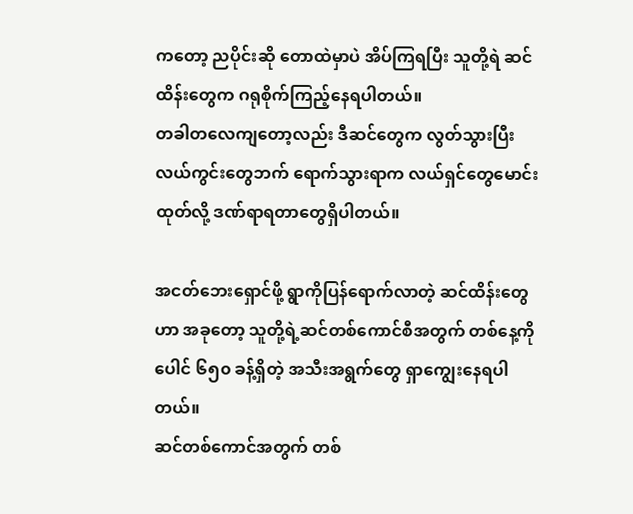ကတော့ ညပိုင်းဆို တောထဲမှာပဲ အိပ်ကြရပြီး သူတို့ရဲ ဆင်ထိန်းတွေက ဂရုစိုက်ကြည့်နေရပါတယ်။
တခါတလေကျတော့လည်း ဒီဆင်တွေက လွတ်သွားပြီး လယ်ကွင်းတွေဘက် ရောက်သွားရာက လယ်ရှင်တွေမောင်းထုတ်လို့ ဒဏ်ရာရတာတွေရှိပါတယ်။

အငတ်ဘေးရှောင်ဖို့ ရွာကိုပြန်ရောက်လာတဲ့ ဆင်ထိန်းတွေဟာ အခုတော့ သူတို့ရဲ့ဆင်တစ်ကောင်စီအတွက် တစ်နေ့ကို ပေါင် ၆၅၀ ခန့်ရှိတဲ့ အသီးအရွက်တွေ ရှာကျွေးနေရပါတယ်။
ဆင်တစ်ကောင်အတွက် တစ်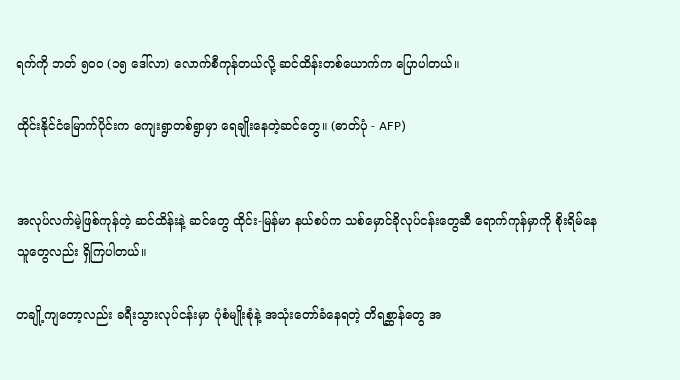ရက်ကို ဘတ် ၅၀၀ (၁၅ ဒေါ်လာ) လောက်စီကုန်တယ်လို့ ဆင်ထိန်းတစ်ယောက်က ပြောပါတယ်။

ထိုင်းနိုင်ငံမြောက်ပိုင်းက ကျေးရွာတစ်ရွာမှာ ရေချိုးနေတဲ့ဆင်တွေ။ (ဓာတ်ပုံ - AFP)


အလုပ်လက်မဲ့ဖြစ်ကုန်တဲ့ ဆင်ထိန်းနဲ့ ဆင်တွေ ထိုင်း-မြန်မာ နယ်စပ်က သစ်မှောင်ခိုလုပ်ငန်းတွေဆီ ရောက်ကုန်မှာကို စိုးရိမ်နေသူတွေလည်း ရှိကြပါတယ်။

တချို့ကျတော့လည်း ခရီးသွားလုပ်ငန်းမှာ ပုံစံမျိုးစုံနဲ့ အသုံးတော်ခံနေရတဲ့ တိရစ္ဆာန်တွေ အ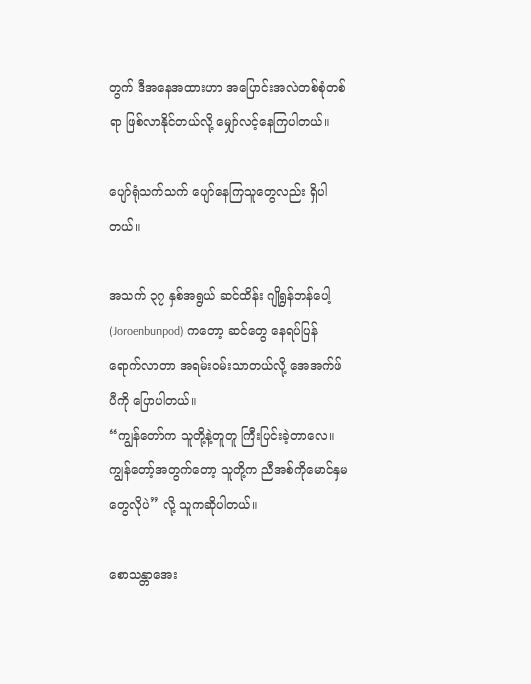တွက် ဒီအနေအထားဟာ အပြောင်းအလဲတစ်စုံတစ်ရာ ဖြစ်လာနိုင်တယ်လို့ မျှော်လင့်နေကြပါတယ်။

ပျော်ရုံသက်သက် ပျော်နေကြသူတွေလည်း ရှိပါတယ်။

အသက် ၃၇ နှစ်အရွယ် ဆင်ထိန်း ဂျိုရွန်ဘန်ပေါ့ (Joroenbunpod) ကတော့ ဆင်တွေ နေရပ်ပြန်ရောက်လာတာ အရမ်းဝမ်းသာတယ်လို့ အေအက်ဖ်ပီကို ပြောပါတယ်။
“ကျွန်တော်က သူတို့နဲ့တူတူ ကြီးပြင်းခဲ့တာလေ။ ကျွန်တော့်အတွက်တော့ သူတို့က ညီအစ်ကိုမောင်နှမတွေလိုပဲ” လို့ သူကဆိုပါတယ်။

စောသန္တာအေး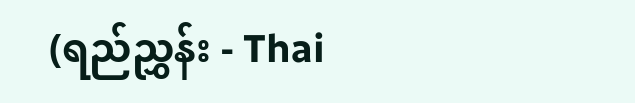(ရည်ညွှန်း - Thai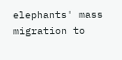elephants' mass migration to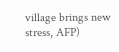village brings new stress, AFP)